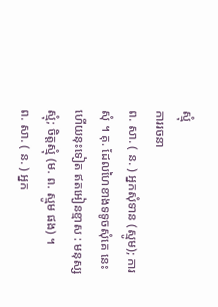ស្មុំ
ការរចនា
ព. សា. ( ន. ) អ្នកសុំទាន (ស្មូម); ការសុំ ។ គុ. ដែលហៃខាងទទូចសុំគេ នេះហើយនុះទៀត ឥតអៀនខ្មាស : មនុស្សស្មុំ; ចិត្តស្មុំ (ម. ព. ស្មូម ផង) ។
ព. សា. ( ន. ) អ្នក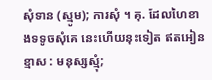សុំទាន (ស្មូម); ការសុំ ។ គុ. ដែលហៃខាងទទូចសុំគេ នេះហើយនុះទៀត ឥតអៀនខ្មាស : មនុស្សស្មុំ;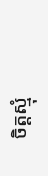ចិត្តស្មុំ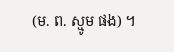(ម. ព. ស្មូម ផង) ។